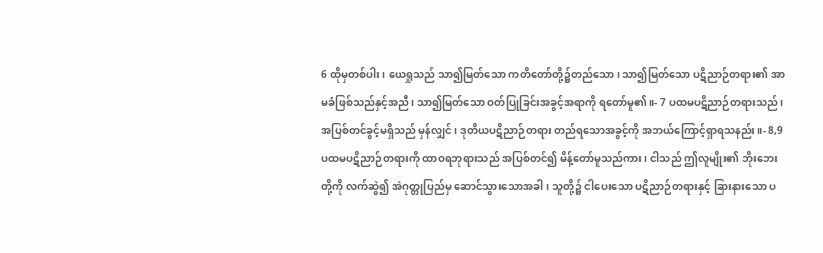6 ထိုမှတစ်ပါး၊ ယေရှုသည် သာ၍မြတ်သော ကတိတော်တို့၌တည်သော၊ သာ၍မြတ်သော ပဋိညာဉ်တရား၏ အာမခံဖြစ်သည်နှင့်အညီ၊ သာ၍မြတ်သော ဝတ်ပြုခြင်းအခွင့်အရာကို ရတော်မူ၏။- 7 ပထမပဋိညာဉ်တရားသည်၊ အပြစ်တင်ခွင့်မရှိသည် မှန်လျှင်၊ ဒုတိယပဋိညာဉ်တရား တည်ရသောအခွင့်ကို အဘယ်ကြောင့်ရှာရသနည်း။- 8,9 ပထမပဋိညာဉ်တရားကို ထာဝရဘုရားသည် အပြစ်တင်၍ မိန့်တော်မူသည်ကား၊ ငါသည် ဤလူမျိုး၏ ဘိုးဘေးတို့ကို လက်ဆွဲ၍ အဲဂုတ္တုပြည်မှ ဆောင်သွားသောအခါ၊ သူတို့၌ ငါပေးသော ပဋိညာဉ်တရားနှင့် ခြားနားသော ပ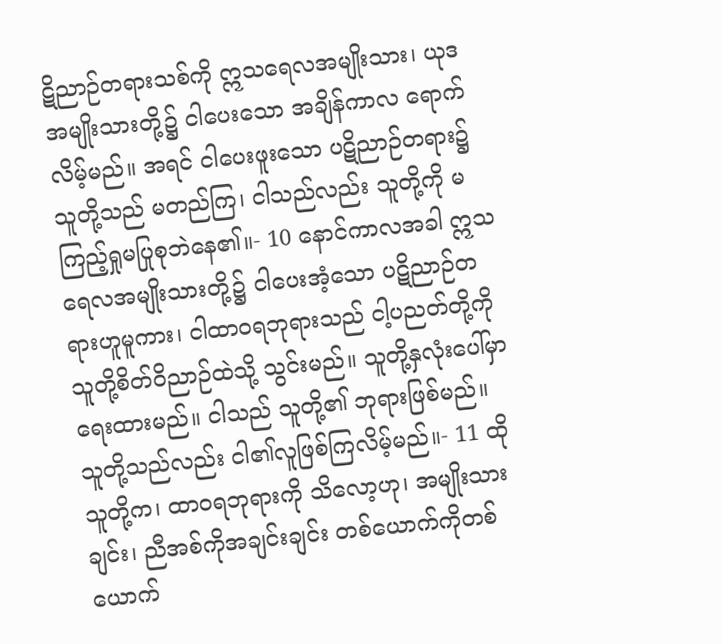ဋိညာဉ်တရားသစ်ကို ဣသရေလအမျိုးသား၊ ယုဒအမျိုးသားတို့၌ ငါပေးသော အချိန်ကာလ ရောက်လိမ့်မည်။ အရင် ငါပေးဖူးသော ပဋိညာဉ်တရား၌ သူတို့သည် မတည်ကြ၊ ငါသည်လည်း သူတို့ကို မကြည့်ရှုမပြုစုဘဲနေ၏။- 10 နောင်ကာလအခါ ဣသရေလအမျိုးသားတို့၌ ငါပေးအံ့သော ပဋိညာဉ်တရားဟူမူကား၊ ငါထာဝရဘုရားသည် ငါ့ပညတ်တို့ကို သူတို့စိတ်ဝိညာဉ်ထဲသို့ သွင်းမည်။ သူတို့နှလုံးပေါ်မှာ ရေးထားမည်။ ငါသည် သူတို့၏ ဘုရားဖြစ်မည်။ သူတို့သည်လည်း ငါ၏လူဖြစ်ကြလိမ့်မည်။- 11 ထိုသူတို့က၊ ထာဝရဘုရားကို သိလော့ဟု၊ အမျိုးသားချင်း၊ ညီအစ်ကိုအချင်းချင်း တစ်ယောက်ကိုတစ်ယောက်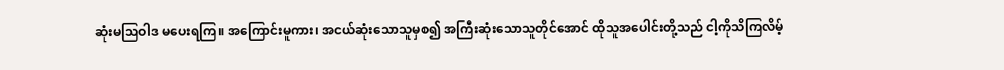ဆုံးမဩဝါဒ မပေးရကြ။ အကြောင်းမူကား၊ အငယ်ဆုံးသောသူမှစ၍ အကြီးဆုံးသောသူတိုင်အောင် ထိုသူအပေါင်းတို့သည် ငါ့ကိုသိကြလိမ့်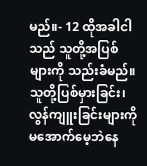မည်။- 12 ထိုအခါငါသည် သူတို့အပြစ်များကို သည်းခံမည်။ သူတို့ပြစ်မှားခြင်း၊ လွန်ကျူးခြင်းများကို မအောက်မေ့ဘဲနေ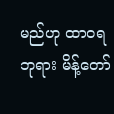မည်ဟု ထာဝရဘုရား မိန့်တော်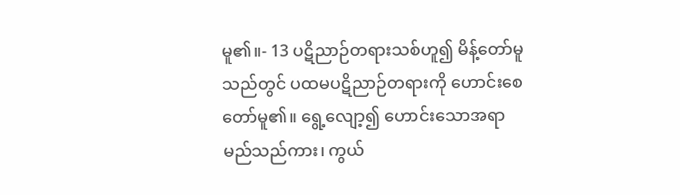မူ၏။- 13 ပဋိညာဉ်တရားသစ်ဟူ၍ မိန့်တော်မူသည်တွင် ပထမပဋိညာဉ်တရားကို ဟောင်းစေတော်မူ၏။ ရွေ့လျော့၍ ဟောင်းသောအရာမည်သည်ကား၊ ကွယ်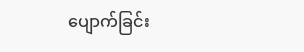ပျောက်ခြင်း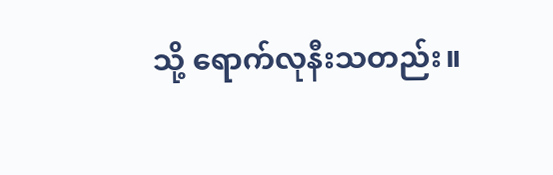သို့ ရောက်လုနီးသတည်း။